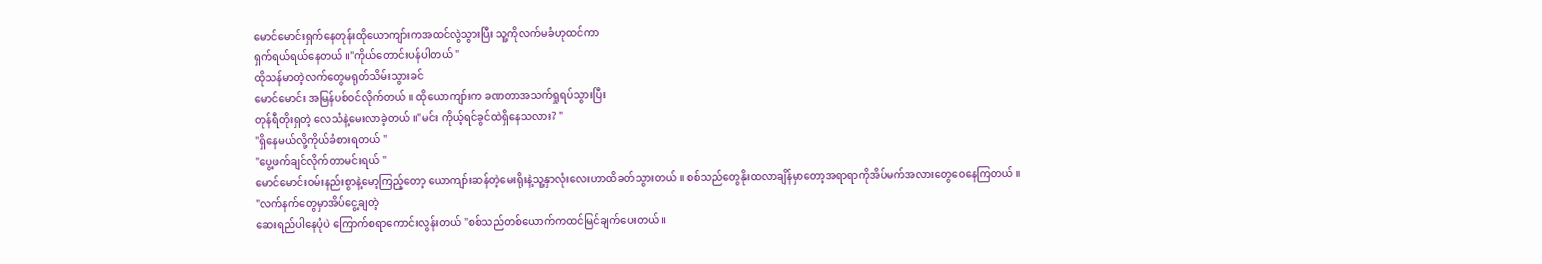မောင်မောင်းရှက်နေတုန်းထိုယောကျာ်းကအထင်လွဲသွားပြီး သူ့ကိုလက်မခံဟုထင်ကာ
ရှက်ရယ်ရယ်နေတယ် ။"ကိုယ်တောင်းပန်ပါတယ် "
ထိုသန်မာတဲ့လက်တွေမရုတ်သိမ်းသွားခင်
မောင်မောင်း အမြန်ပစ်ဝင်လိုက်တယ် ။ ထိုယောကျာ်းက ခဏတာအသက်ရှုရပ်သွားပြီး
တုန်ရီတိုးရှတဲ့ လေသံနဲ့မေးလာခဲ့တယ် ။"မင်း ကိုယ့်ရင်ခွင်ထဲရှိနေသလား? "
"ရှိနေမယ်လို့ကိုယ်ခံစားရတယ် "
"ပွေ့ဖက်ချင်လိုက်တာမင်းရယ် "
မောင်မောင်းဝမ်းနည်းစွာနဲ့မော့ကြည့်တော့ ယောကျာ်းဆန်တဲ့မေးရိုးနဲ့သူ့နှာလုံးလေးဟာထိခတ်သွားတယ် ။ စစ်သည်တွေနိုးထလာချိန်မှာတော့အရာရာကိုအိပ်မက်အလားတွေဝေနေကြတယ် ။
"လက်နက်တွေမှာအိပ်ငွေ့ချတဲ့
ဆေးရည်ပါနေပုံပဲ ကြောက်စရာကောင်းလွန်းတယ် "စစ်သည်တစ်ယောက်ကထင်မြင်ချက်ပေးတယ်။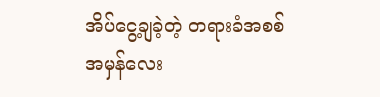အိပ်ငွေ့ချခဲ့တဲ့ တရားခံအစစ်အမှန်လေး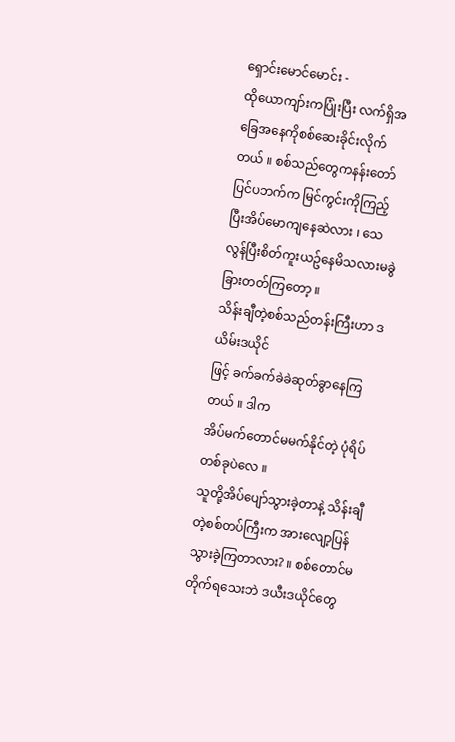ရှောင်းမောင်မောင်း -
ထိုယောကျာ်းကပြုံးပြီး လက်ရှိအခြေအနေကိုစစ်ဆေးခိုင်းလိုက်တယ် ။ စစ်သည်တွေကနန်းတော်ပြင်ပဘက်က မြင်ကွင်းကိုကြည့်ပြီးအိပ်မောကျနေဆဲလား ၊ သေလွန်ပြီးစိတ်ကူးယဥ်နေမိသလားမခွဲခြားတတ်ကြတော့ ။
သိန်းချီတဲ့စစ်သည်တန်းကြီးဟာ ဒယိမ်းဒယိုင်
ဖြင့် ခက်ခက်ခဲခဲဆုတ်ခွာနေကြတယ် ။ ဒါက
အိပ်မက်တောင်မမက်နိုင်တဲ့ ပုံရိပ်တစ်ခုပဲလေ ။
သူတို့အိပ်ပျော်သွားခဲ့တာနဲ့ သိန်းချီတဲ့စစ်တပ်ကြီးက အားလျော့ပြန်သွားခဲ့ကြတာလား? ။ စစ်တောင်မတိုက်ရသေးဘဲ ဒယီးဒယိုင်တွေ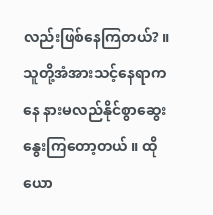လည်းဖြစ်နေကြတယ်? ။သူတို့အံအားသင့်နေရာကနေ နားမလည်နိုင်စွာဆွေးနွေးကြတော့တယ် ။ ထိုယော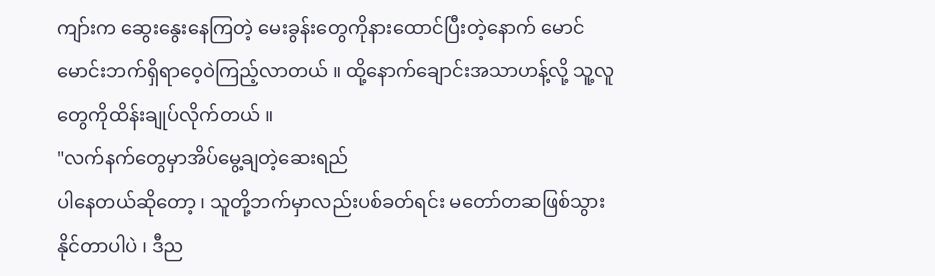ကျာ်းက ဆွေးနွေးနေကြတဲ့ မေးခွန်းတွေကိုနားထောင်ပြီးတဲ့နောက် မောင်မောင်းဘက်ရှိရာဝေ့ဝဲကြည့်လာတယ် ။ ထို့နောက်ချောင်းအသာဟန့်လို့ သူ့လူတွေကိုထိန်းချုပ်လိုက်တယ် ။
"လက်နက်တွေမှာအိပ်မွေ့ချတဲ့ဆေးရည်
ပါနေတယ်ဆိုတော့ ၊ သူတို့ဘက်မှာလည်းပစ်ခတ်ရင်း မတော်တဆဖြစ်သွားနိုင်တာပါပဲ ၊ ဒီည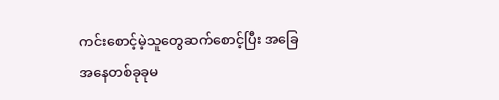ကင်းစောင့်မဲ့သူတွေဆက်စောင့်ပြီး အခြေအနေတစ်ခုခုမ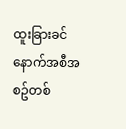ထူးခြားခင်နောက်အစီအစဥ်တစ်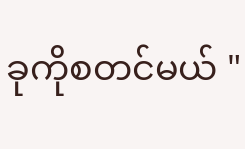ခုကိုစတင်မယ် "